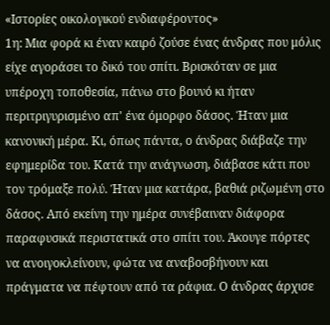«Ιστορίες οικολογικού ενδιαφέροντος»
1η: Μια φορά κι έναν καιρό ζούσε ένας άνδρας που μόλις είχε αγοράσει το δικό του σπίτι. Βρισκόταν σε μια υπέροχη τοποθεσία, πάνω στο βουνό κι ήταν περιτριγυρισμένο απ' ένα όμορφο δάσος. Ήταν μια κανονική μέρα. Κι, όπως πάντα, ο άνδρας διάβαζε την εφημερίδα του. Κατά την ανάγνωση, διάβασε κάτι που τον τρόμαξε πολύ. Ήταν μια κατάρα, βαθιά ριζωμένη στο δάσος. Από εκείνη την ημέρα συνέβαιναν διάφορα παραφυσικά περιστατικά στο σπίτι του. Άκουγε πόρτες να ανοιγοκλείνουν, φώτα να αναβοσβήνουν και πράγματα να πέφτουν από τα ράφια. Ο άνδρας άρχισε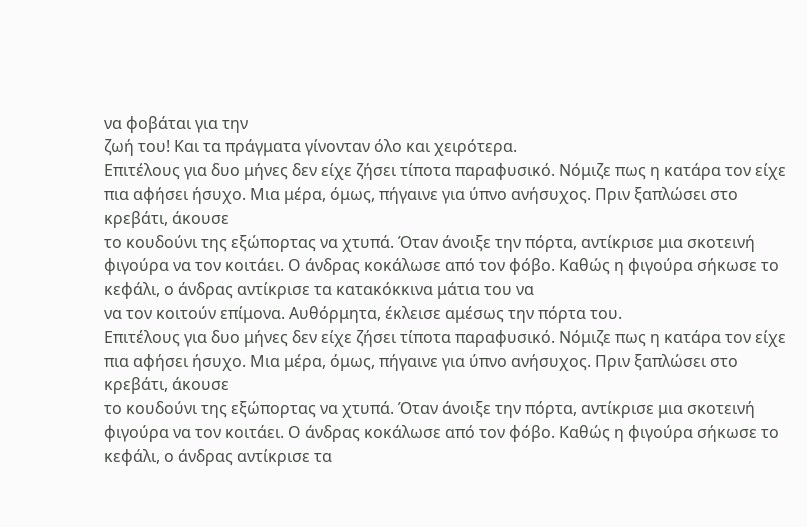να φοβάται για την
ζωή του! Και τα πράγματα γίνονταν όλο και χειρότερα.
Επιτέλους για δυο μήνες δεν είχε ζήσει τίποτα παραφυσικό. Νόμιζε πως η κατάρα τον είχε πια αφήσει ήσυχο. Μια μέρα, όμως, πήγαινε για ύπνο ανήσυχος. Πριν ξαπλώσει στο κρεβάτι, άκουσε
το κουδούνι της εξώπορτας να χτυπά. Όταν άνοιξε την πόρτα, αντίκρισε μια σκοτεινή φιγούρα να τον κοιτάει. Ο άνδρας κοκάλωσε από τον φόβο. Καθώς η φιγούρα σήκωσε το κεφάλι, ο άνδρας αντίκρισε τα κατακόκκινα μάτια του να
να τον κοιτούν επίμονα. Αυθόρμητα, έκλεισε αμέσως την πόρτα του.
Επιτέλους για δυο μήνες δεν είχε ζήσει τίποτα παραφυσικό. Νόμιζε πως η κατάρα τον είχε πια αφήσει ήσυχο. Μια μέρα, όμως, πήγαινε για ύπνο ανήσυχος. Πριν ξαπλώσει στο κρεβάτι, άκουσε
το κουδούνι της εξώπορτας να χτυπά. Όταν άνοιξε την πόρτα, αντίκρισε μια σκοτεινή φιγούρα να τον κοιτάει. Ο άνδρας κοκάλωσε από τον φόβο. Καθώς η φιγούρα σήκωσε το κεφάλι, ο άνδρας αντίκρισε τα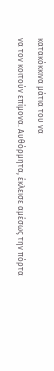κατακόκκινα μάτια του να
να τον κοιτούν επίμονα. Αυθόρμητα, έκλεισε αμέσως την πόρτα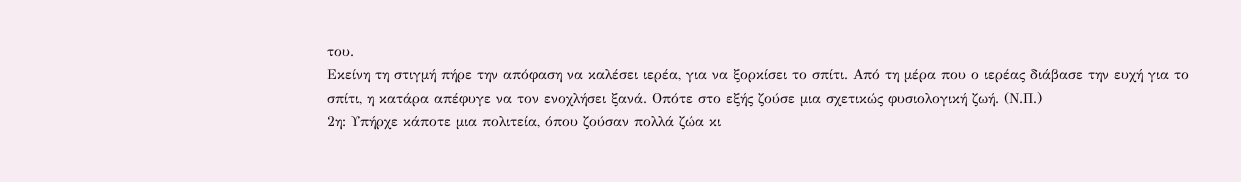του.
Εκείνη τη στιγμή πήρε την απόφαση να καλέσει ιερέα, για να ξορκίσει το σπίτι. Από τη μέρα που ο ιερέας διάβασε την ευχή για το σπίτι, η κατάρα απέφυγε να τον ενοχλήσει ξανά. Οπότε στο εξής ζούσε μια σχετικώς φυσιολογική ζωή. (Ν.Π.)
2η: Υπήρχε κάποτε μια πολιτεία, όπου ζούσαν πολλά ζώα κι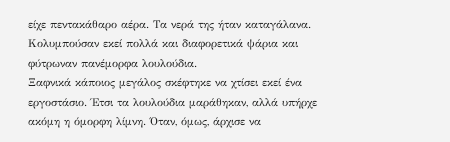είχε πεντακάθαρο αέρα. Τα νερά της ήταν καταγάλανα. Κολυμπούσαν εκεί πολλά και διαφορετικά ψάρια και φύτρωναν πανέμορφα λουλούδια.
Ξαφνικά κάποιος μεγάλος σκέφτηκε να χτίσει εκεί ένα εργοστάσιο. Έτσι τα λουλούδια μαράθηκαν, αλλά υπήρχε ακόμη η όμορφη λίμνη. Όταν, όμως, άρχισε να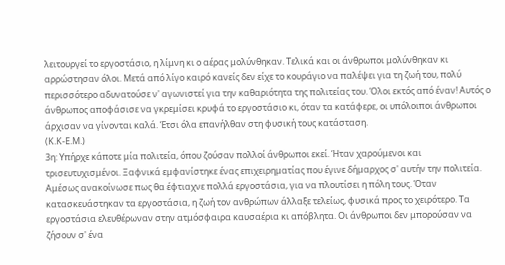λειτουργεί το εργοστάσιο, η λίμνη κι ο αέρας μολύνθηκαν. Τελικά και οι άνθρωποι μολύνθηκαν κι αρρώστησαν όλοι. Μετά από λίγο καιρό κανείς δεν είχε το κουράγιο να παλέψει για τη ζωή του, πολύ περισσότερο αδυνατούσε ν' αγωνιστεί για την καθαριότητα της πολιτείας του. Όλοι εκτός από έναν! Αυτός ο άνθρωπος αποφάσισε να γκρεμίσει κρυφά το εργοστάσιο κι, όταν τα κατάφερε, οι υπόλοιποι άνθρωποι άρχισαν να γίνονται καλά. Έτσι όλα επανήλθαν στη φυσική τους κατάσταση.
(Κ.Κ-Ε.Μ.)
3η: Υπήρχε κάποτε μία πολιτεία, όπου ζούσαν πολλοί άνθρωποι εκεί. Ήταν χαρούμενοι και τρισευτυχισμένοι. Ξαφνικά εμφανίστηκε ένας επιχειρηματίας που έγινε δήμαρχος σ' αυτήν την πολιτεία. Αμέσως ανακοίνωσε πως θα έφτιαχνε πολλά εργοστάσια, για να πλουτίσει η πόλη τους. Όταν κατασκευάστηκαν τα εργοστάσια, η ζωή τον ανθρώπων άλλαξε τελείως, φυσικά προς το χειρότερο. Τα εργοστάσια ελευθέρωναν στην ατμόσφαιρα καυσαέρια κι απόβλητα. Οι άνθρωποι δεν μπορούσαν να ζήσουν σ' ένα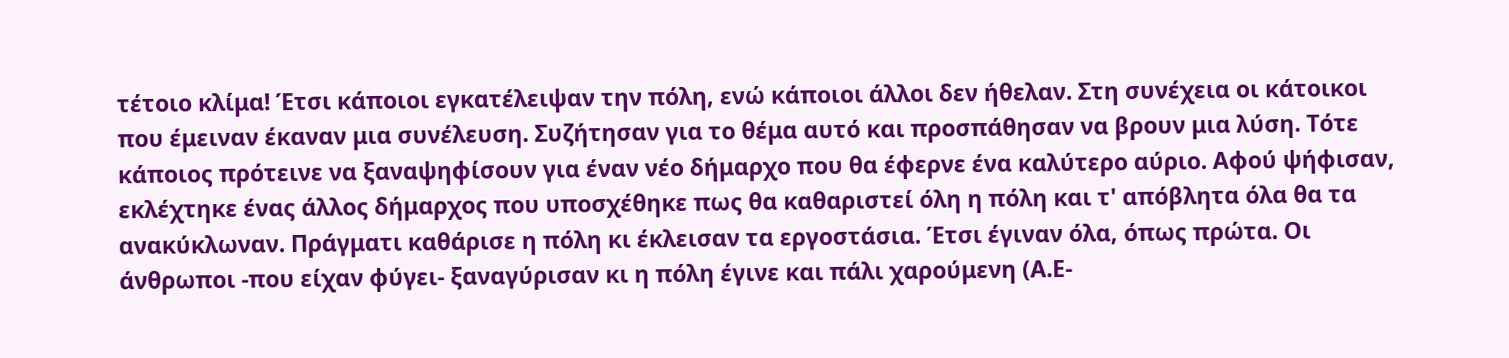τέτοιο κλίμα! Έτσι κάποιοι εγκατέλειψαν την πόλη, ενώ κάποιοι άλλοι δεν ήθελαν. Στη συνέχεια οι κάτοικοι που έμειναν έκαναν μια συνέλευση. Συζήτησαν για το θέμα αυτό και προσπάθησαν να βρουν μια λύση. Τότε κάποιος πρότεινε να ξαναψηφίσουν για έναν νέο δήμαρχο που θα έφερνε ένα καλύτερο αύριο. Αφού ψήφισαν, εκλέχτηκε ένας άλλος δήμαρχος που υποσχέθηκε πως θα καθαριστεί όλη η πόλη και τ' απόβλητα όλα θα τα ανακύκλωναν. Πράγματι καθάρισε η πόλη κι έκλεισαν τα εργοστάσια. Έτσι έγιναν όλα, όπως πρώτα. Οι άνθρωποι -που είχαν φύγει- ξαναγύρισαν κι η πόλη έγινε και πάλι χαρούμενη (Α.Ε-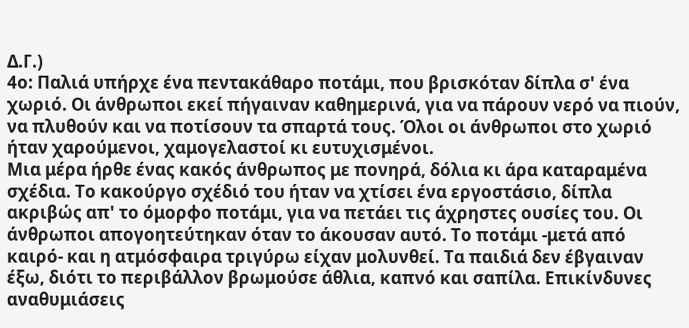Δ.Γ.)
4ο: Παλιά υπήρχε ένα πεντακάθαρο ποτάμι, που βρισκόταν δίπλα σ' ένα χωριό. Οι άνθρωποι εκεί πήγαιναν καθημερινά, για να πάρουν νερό να πιούν, να πλυθούν και να ποτίσουν τα σπαρτά τους. Όλοι οι άνθρωποι στο χωριό ήταν χαρούμενοι, χαμογελαστοί κι ευτυχισμένοι.
Μια μέρα ήρθε ένας κακός άνθρωπος με πονηρά, δόλια κι άρα καταραμένα σχέδια. Το κακούργο σχέδιό του ήταν να χτίσει ένα εργοστάσιο, δίπλα ακριβώς απ' το όμορφο ποτάμι, για να πετάει τις άχρηστες ουσίες του. Οι άνθρωποι απογοητεύτηκαν όταν το άκουσαν αυτό. Το ποτάμι -μετά από καιρό- και η ατμόσφαιρα τριγύρω είχαν μολυνθεί. Τα παιδιά δεν έβγαιναν έξω, διότι το περιβάλλον βρωμούσε άθλια, καπνό και σαπίλα. Επικίνδυνες αναθυμιάσεις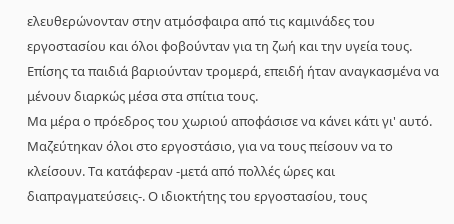ελευθερώνονταν στην ατμόσφαιρα από τις καμινάδες του εργοστασίου και όλοι φοβούνταν για τη ζωή και την υγεία τους. Επίσης τα παιδιά βαριούνταν τρομερά, επειδή ήταν αναγκασμένα να μένουν διαρκώς μέσα στα σπίτια τους.
Μα μέρα ο πρόεδρος του χωριού αποφάσισε να κάνει κάτι γι' αυτό. Μαζεύτηκαν όλοι στο εργοστάσιο, για να τους πείσουν να το κλείσουν. Τα κατάφεραν -μετά από πολλές ώρες και διαπραγματεύσεις-. Ο ιδιοκτήτης του εργοστασίου, τους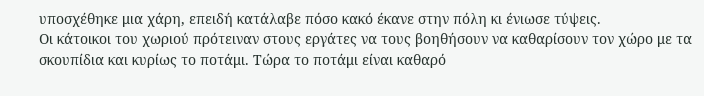υποσχέθηκε μια χάρη, επειδή κατάλαβε πόσο κακό έκανε στην πόλη κι ένιωσε τύψεις.
Οι κάτοικοι του χωριού πρότειναν στους εργάτες να τους βοηθήσουν να καθαρίσουν τον χώρο με τα σκουπίδια και κυρίως το ποτάμι. Τώρα το ποτάμι είναι καθαρό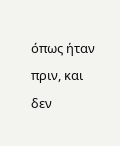όπως ήταν πριν, και δεν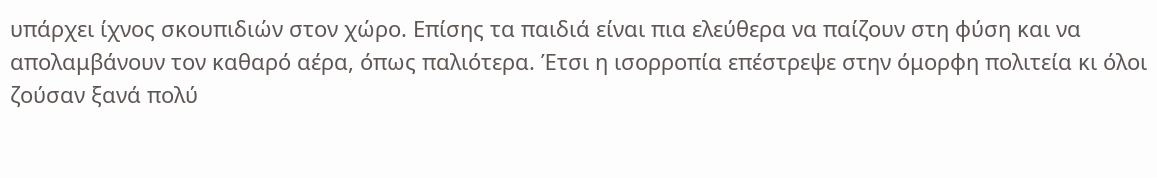υπάρχει ίχνος σκουπιδιών στον χώρο. Επίσης τα παιδιά είναι πια ελεύθερα να παίζουν στη φύση και να απολαμβάνουν τον καθαρό αέρα, όπως παλιότερα. Έτσι η ισορροπία επέστρεψε στην όμορφη πολιτεία κι όλοι ζούσαν ξανά πολύ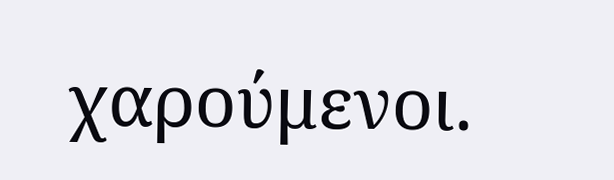χαρούμενοι.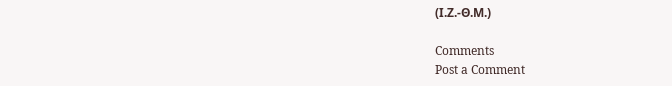(Ι.Ζ.-Θ.Μ.)

Comments
Post a Comment